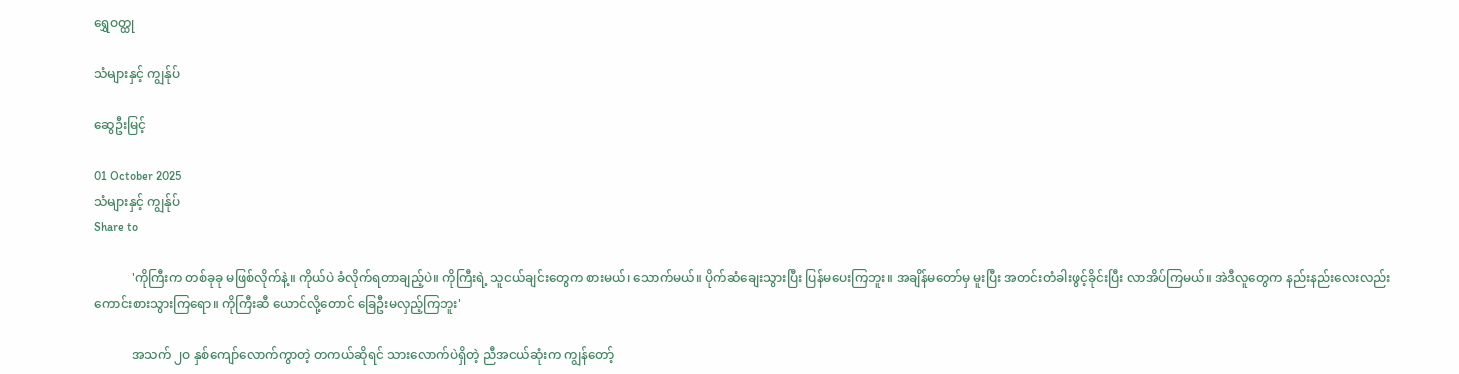ရွှေဝတ္ထု

သံများနှင့် ကျွန်ုပ်

ဆွေဦးမြင့်

01 October 2025
သံများနှင့် ကျွန်ုပ်
Share to

            'ကိုကြီးက တစ်ခုခု မဖြစ်လိုက်နဲ့။ ကိုယ်ပဲ ခံလိုက်ရတာချည့်ပဲ။ ကိုကြီးရဲ့ သူငယ်ချင်းတွေက စားမယ်၊ သောက်မယ်။ ပိုက်ဆံချေးသွားပြီး ပြန်မပေးကြဘူး။ အချိန်မတော်မှ မူးပြီး အတင်းတံခါးဖွင့်ခိုင်းပြီး လာအိပ်ကြမယ်။ အဲဒီလူတွေက နည်းနည်းလေးလည်း ကောင်းစားသွားကြရော။ ကိုကြီးဆီ ယောင်လို့တောင် ခြေဦးမလှည့်ကြဘူး'

            အသက် ၂ဝ နှစ်ကျော်လောက်ကွာတဲ့ တကယ်ဆိုရင် သားလောက်ပဲရှိတဲ့ ညီအငယ်ဆုံးက ကျွန်တော့်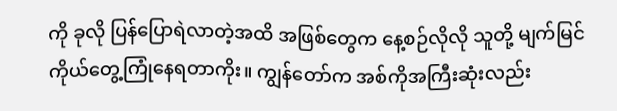ကို ခုလို ပြန်ပြောရဲလာတဲ့အထိ အဖြစ်တွေက နေ့စဉ်လိုလို သူတို့ မျက်မြင် ကိုယ်တွေ့ကြုံနေရတာကိုး။ ကျွန်တော်က အစ်ကိုအကြီးဆုံးလည်း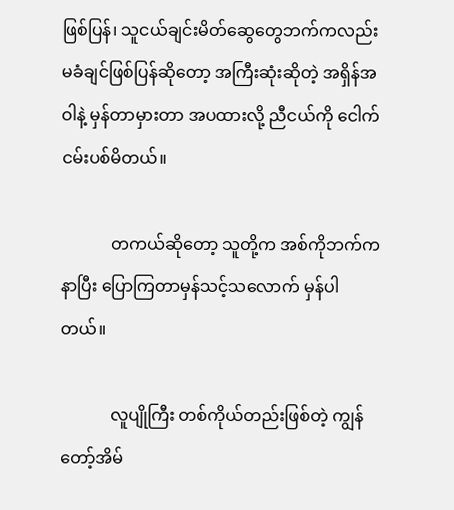ဖြစ်ပြန်၊ သူငယ်ချင်းမိတ်ဆွေတွေဘက်ကလည်း မခံချင်ဖြစ်ပြန်ဆိုတော့ အကြီးဆုံးဆိုတဲ့ အရှိန်အဝါနဲ့ မှန်တာမှားတာ အပထားလို့ ညီငယ်ကို ငေါက်ငမ်းပစ်မိတယ်။

            တကယ်ဆိုတော့ သူတို့က အစ်ကိုဘက်ကနာပြီး ပြောကြတာမှန်သင့်သလောက် မှန်ပါတယ်။

            လူပျိုကြီး တစ်ကိုယ်တည်းဖြစ်တဲ့ ကျွန်တော့်အိမ်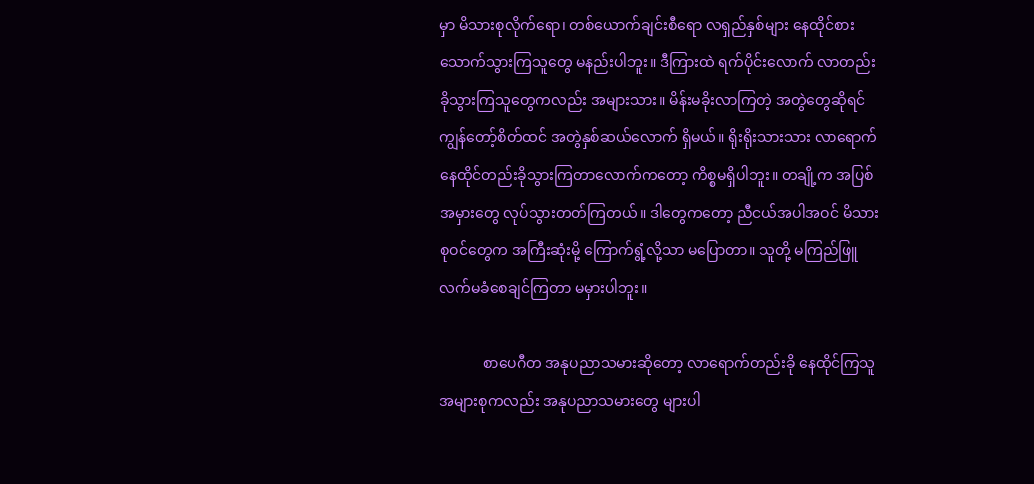မှာ မိသားစုလိုက်ရော၊ တစ်ယောက်ချင်းစီရော လရှည်နှစ်များ နေထိုင်စားသောက်သွားကြသူတွေ မနည်းပါဘူး။ ဒီကြားထဲ ရက်ပိုင်းလောက် လာတည်းခိုသွားကြသူတွေကလည်း အများသား။ မိန်းမခိုးလာကြတဲ့ အတွဲတွေဆိုရင် ကျွန်တော့်စိတ်ထင် အတွဲနှစ်ဆယ်လောက် ရှိမယ်။ ရိုးရိုးသားသား လာရောက် နေထိုင်တည်းခိုသွားကြတာလောက်ကတော့ ကိစ္စမရှိပါဘူး။ တချို့က အပြစ်အမှားတွေ လုပ်သွားတတ်ကြတယ်။ ဒါတွေကတော့ ညီငယ်အပါအဝင် မိသားစုဝင်တွေက အကြီးဆုံးမို့ ကြောက်ရွံ့လို့သာ မပြောတာ။ သူတို့ မကြည်ဖြူ လက်မခံစေချင်ကြတာ မမှားပါဘူး။

            စာပေဂီတ အနုပညာသမားဆိုတော့ လာရောက်တည်းခို နေထိုင်ကြသူအများစုကလည်း အနုပညာသမားတွေ များပါ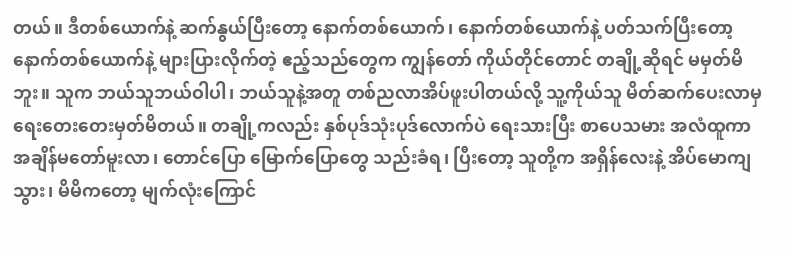တယ်။ ဒီတစ်ယောက်နဲ့ ဆက်နွယ်ပြီးတော့ နောက်တစ်ယောက်၊ နောက်တစ်ယောက်နဲ့ ပတ်သက်ပြီးတော့ နောက်တစ်ယောက်နဲ့ များပြားလိုက်တဲ့ ဧည့်သည်တွေက ကျွန်တော် ကိုယ်တိုင်တောင် တချို့ဆိုရင် မမှတ်မိဘူး။ သူက ဘယ်သူဘယ်ဝါပါ၊ ဘယ်သူနဲ့အတူ တစ်ညလာအိပ်ဖူးပါတယ်လို့ သူ့ကိုယ်သူ မိတ်ဆက်ပေးလာမှ ရေးတေးတေးမှတ်မိတယ်။ တချို့ကလည်း နှစ်ပုဒ်သုံးပုဒ်လောက်ပဲ ရေးသားပြီး စာပေသမား အလံထူကာ အချိန်မတော်မူးလာ၊ တောင်ပြော မြောက်ပြောတွေ သည်းခံရ၊ ပြီးတော့ သူတို့က အရှိန်လေးနဲ့ အိပ်မောကျသွား၊ မိမိကတော့ မျက်လုံးကြောင်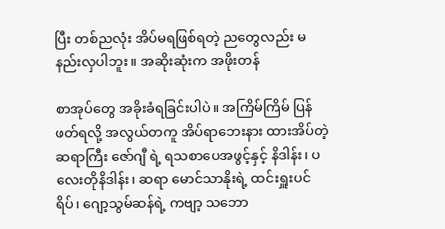ပြီး တစ်ညလုံး အိပ်မရဖြစ်ရတဲ့ ညတွေလည်း မနည်းလှပါဘူး။ အဆိုးဆုံးက အဖိုးတန်

စာအုပ်တွေ အခိုးခံရခြင်းပါပဲ။ အကြိမ်ကြိမ် ပြန်ဖတ်ရလို့ အလွယ်တကူ အိပ်ရာဘေးနား ထားအိပ်တဲ့ ဆရာကြီး ဇော်ဂျီ ရဲ့ ရသစာပေအဖွင့်နှင့် နိဒါန်း၊ ပလေးတိုနိဒါန်း၊ ဆရာ မောင်သာနိုးရဲ့ ထင်းရှူးပင်ရိပ်၊ ဂျော့သွမ်ဆန်ရဲ့ ကဗျာ့ သဘော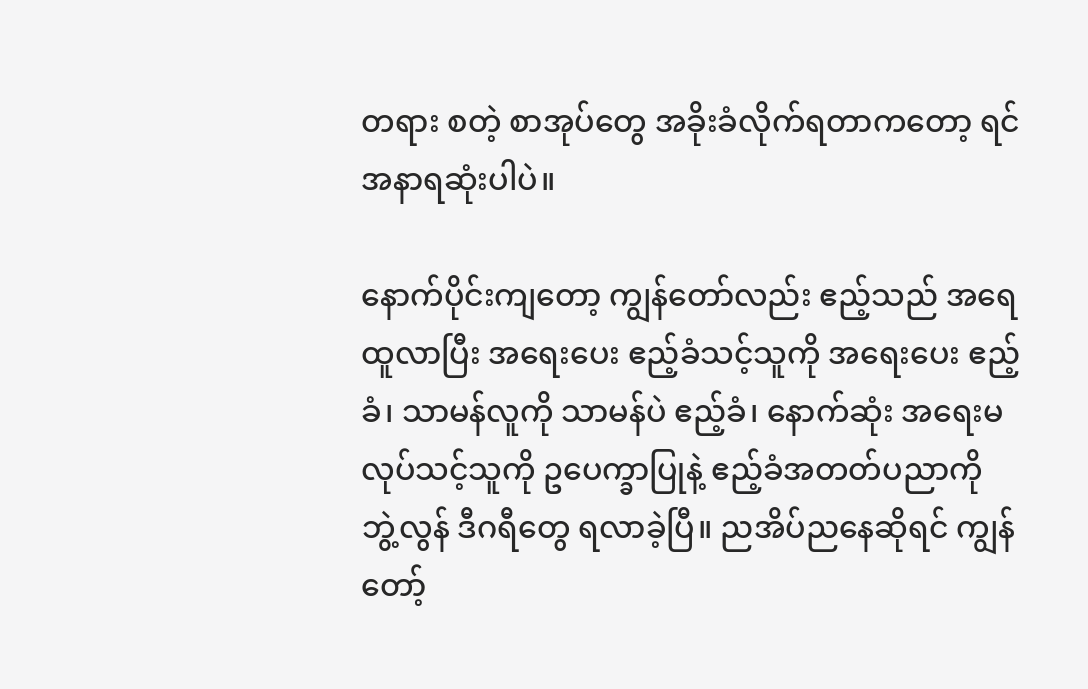တရား စတဲ့ စာအုပ်တွေ အခိုးခံလိုက်ရတာကတော့ ရင်အနာရဆုံးပါပဲ။

နောက်ပိုင်းကျတော့ ကျွန်တော်လည်း ဧည့်သည် အရေထူလာပြီး အရေးပေး ဧည့်ခံသင့်သူကို အရေးပေး ဧည့်ခံ၊ သာမန်လူကို သာမန်ပဲ ဧည့်ခံ၊ နောက်ဆုံး အရေးမလုပ်သင့်သူကို ဥပေက္ခာပြုနဲ့ ဧည့်ခံအတတ်ပညာကို ဘွဲ့လွန် ဒီဂရီတွေ ရလာခဲ့ပြီ။ ညအိပ်ညနေဆိုရင် ကျွန်တော့်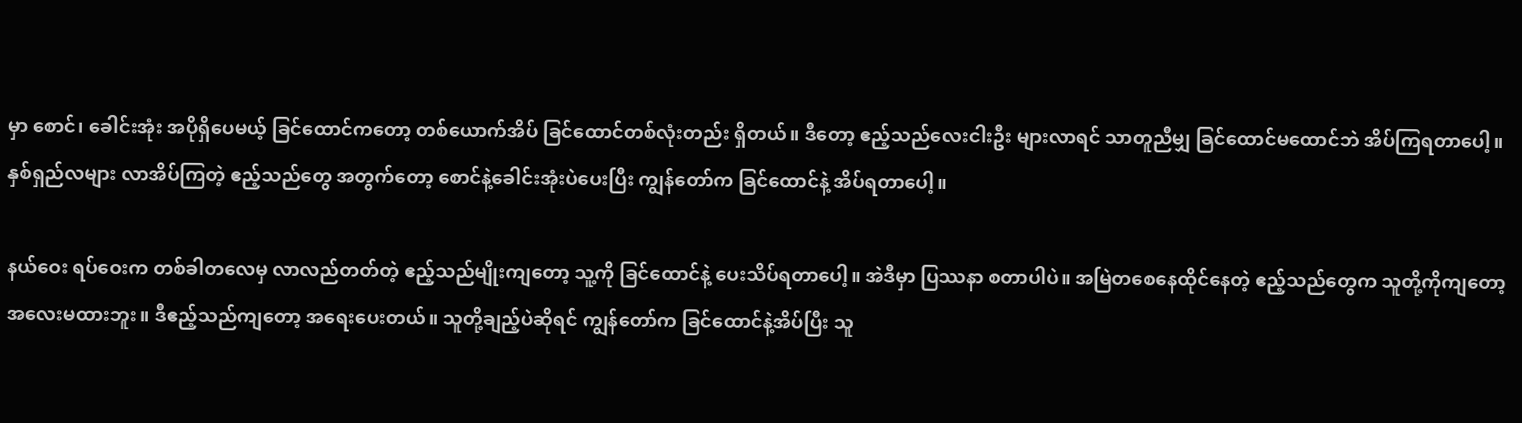မှာ စောင်၊ ခေါင်းအုံး အပိုရှိပေမယ့် ခြင်ထောင်ကတော့ တစ်ယောက်အိပ် ခြင်ထောင်တစ်လုံးတည်း ရှိတယ်။ ဒီတော့ ဧည့်သည်လေးငါးဦး များလာရင် သာတူညီမျှ ခြင်ထောင်မထောင်ဘဲ အိပ်ကြရတာပေါ့။ နှစ်ရှည်လများ လာအိပ်ကြတဲ့ ဧည့်သည်တွေ အတွက်တော့ စောင်နဲ့ခေါင်းအုံးပဲပေးပြီး ကျွန်တော်က ခြင်ထောင်နဲ့ အိပ်ရတာပေါ့။

နယ်ဝေး ရပ်ဝေးက တစ်ခါတလေမှ လာလည်တတ်တဲ့ ဧည့်သည်မျိုးကျတော့ သူ့ကို ခြင်ထောင်နဲ့ ပေးသိပ်ရတာပေါ့။ အဲဒီမှာ ပြဿနာ စတာပါပဲ။ အမြဲတစေနေထိုင်နေတဲ့ ဧည့်သည်တွေက သူတို့ကိုကျတော့ အလေးမထားဘူး။ ဒီဧည့်သည်ကျတော့ အရေးပေးတယ်။ သူတို့ချည့်ပဲဆိုရင် ကျွန်တော်က ခြင်ထောင်နဲ့အိပ်ပြီး သူ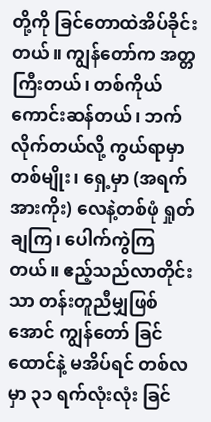တို့ကို ခြင်တောထဲအိပ်ခိုင်းတယ်။ ကျွန်တော်က အတ္တကြီးတယ်၊ တစ်ကိုယ်ကောင်းဆန်တယ်၊ ဘက်လိုက်တယ်လို့ ကွယ်ရာမှာ တစ်မျိုး၊ ရှေ့မှာ (အရက်အားကိုး) လေနဲ့တစ်ဖုံ ရှုတ်ချကြ၊ ပေါက်ကွဲကြတယ်။ ဧည့်သည်လာတိုင်းသာ တန်းတူညီမျှဖြစ်အောင် ကျွန်တော် ခြင်ထောင်နဲ့ မအိပ်ရင် တစ်လမှာ ၃၁ ရက်လုံးလုံး ခြင်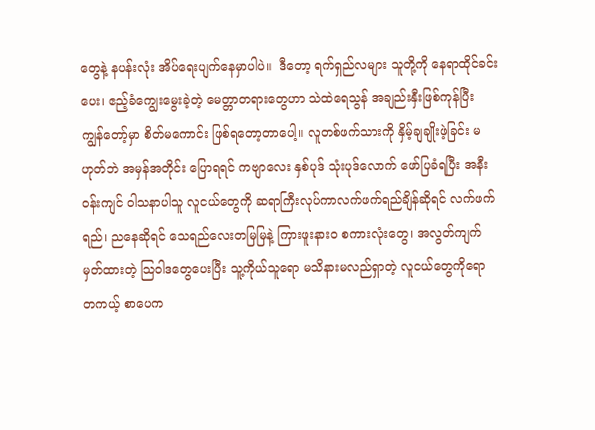တွေနဲ့ နပန်းလုံး အိပ်ရေးပျက်နေမှာပါပဲ။  ဒီတော့ ရက်ရှည်လများ သူတို့ကို နေရာထိုင်ခင်းပေး၊ ဧည့်ခံကျွေးမွေးခဲ့တဲ့ မေတ္တာတရားတွေဟာ သဲထဲရေသွန် အချည်းနှီးဖြစ်ကုန်ပြီး ကျွန်တော့်မှာ စိတ်မကောင်း ဖြစ်ရတော့တာပေါ့။ လူတစ်ဖက်သားကို နှိမ့်ချချိုးဖဲ့ခြင်း မဟုတ်ဘဲ အမှန်အတိုင်း ပြောရရင် ကဗျာလေး နှစ်ပုဒ် သုံးပုဒ်လောက် ဖော်ပြခံရပြီး အနီးဝန်းကျင် ဝါသနာပါသူ လူငယ်တွေကို ဆရာကြီးလုပ်ကာလက်ဖက်ရည်ချိန်ဆိုရင် လက်ဖက်ရည်၊ ညနေဆိုရင် သေရည်လေးတမြမြနဲ့ ကြားဖူးနားဝ စကားလုံးတွေ၊ အလွတ်ကျက်မှတ်ထားတဲ့ သြဝါဒတွေပေးပြီး သူ့ကိုယ်သူရော မသိနားမလည်ရှာတဲ့ လူငယ်တွေကိုရော တကယ့် စာပေက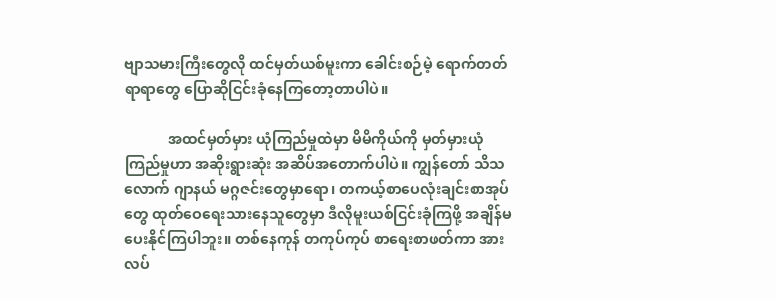ဗျာသမားကြီးတွေလို ထင်မှတ်ယစ်မူးကာ ခေါင်းစဉ်မဲ့ ရောက်တတ်ရာရာတွေ ပြောဆိုငြင်းခုံနေကြတော့တာပါပဲ။

            အထင်မှတ်မှား ယုံကြည်မှုထဲမှာ မိမိကိုယ်ကို မှတ်မှားယုံကြည်မှုဟာ အဆိုးရွားဆုံး အဆိပ်အတောက်ပါပဲ။ ကျွန်တော် သိသလောက် ဂျာနယ် မဂ္ဂဇင်းတွေမှာရော၊ တကယ့်စာပေလုံးချင်းစာအုပ်တွေ ထုတ်ဝေရေးသားနေသူတွေမှာ ဒီလိုမူးယစ်ငြင်းခုံကြဖို့ အချိန်မပေးနိုင်ကြပါဘူး။ တစ်နေကုန် တကုပ်ကုပ် စာရေးစာဖတ်ကာ အားလပ်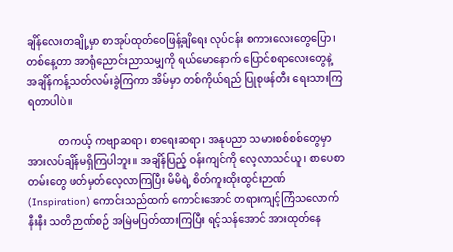ချိန်လေးတချို့မှာ စာအုပ်ထုတ်ဝေဖြန့်ချိရေး လုပ်ငန်း စကားလေးတွေပြော၊ တစ်နေ့တာ အာရုံညောင်းညာသမျှကို ရယ်မောနောက် ပြောင်စရာလေးတွေနဲ့ အချိန်ကန့်သတ်လမ်းခွဲကြကာ အိမ်မှာ တစ်ကိုယ်ရည် ပြုစုဖန်တီး ရေးသားကြရတာပါပဲ။

            တကယ့် ကဗျာဆရာ၊ စာရေးဆရာ၊ အနုပညာ သမားစစ်စစ်တွေမှာ အားလပ်ချိန်မရှိကြပါဘူး။ အချိန်ပြည့် ဝန်းကျင်ကို လေ့လာသင်ယူ၊ စာပေစာတမ်းတွေ ဖတ်မှတ်လေ့လာကြပြီး မိမိရဲ့ စိတ်ကူးထိုးထွင်းဉာဏ် (Inspiration) ကောင်းသည်ထက် ကောင်းအောင် တရားကျင့်ကြံသလောက်နီးနီး သတိဉာဏ်စဉ် အမြဲမပြတ်ထားကြပြီး ရင့်သန်အောင် အားထုတ်နေ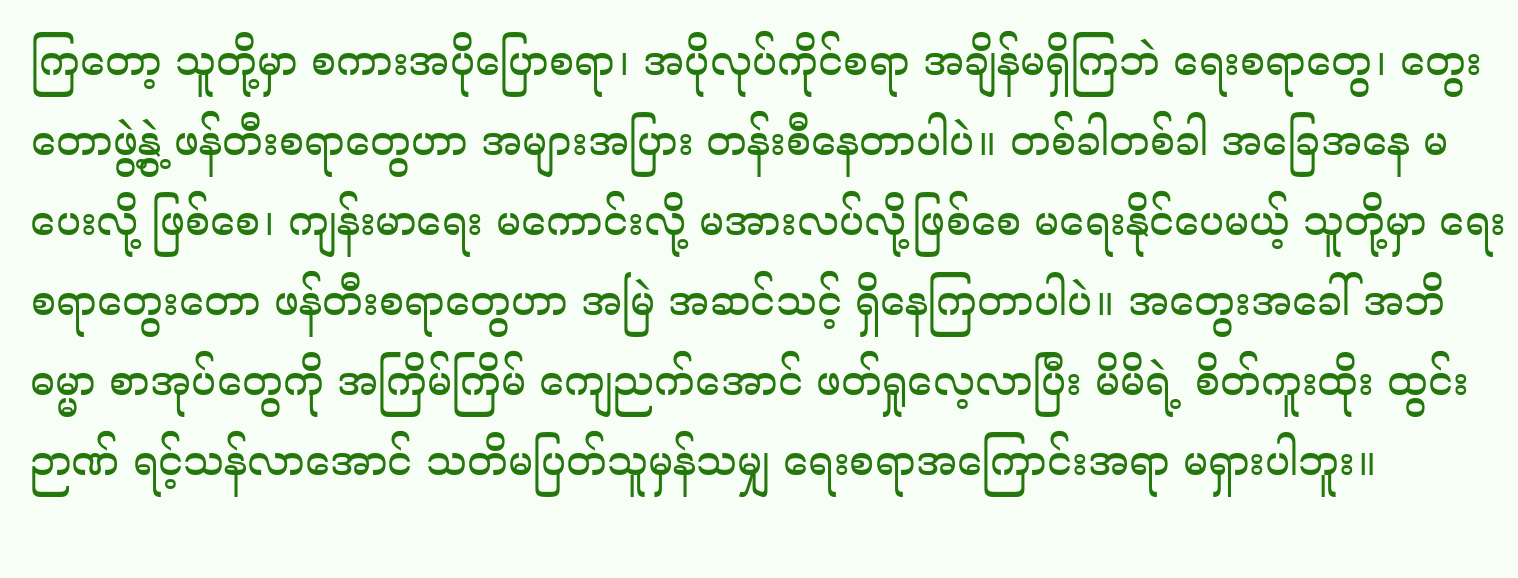ကြတော့ သူတို့မှာ စကားအပိုပြောစရာ၊ အပိုလုပ်ကိုင်စရာ အချိန်မရှိကြဘဲ ရေးစရာတွေ၊ တွေးတောဖွဲ့နွဲ့ ဖန်တီးစရာတွေဟာ အများအပြား တန်းစီနေတာပါပဲ။ တစ်ခါတစ်ခါ အခြေအနေ မပေးလို့ ဖြစ်စေ၊ ကျန်းမာရေး မကောင်းလို့ မအားလပ်လို့ဖြစ်စေ မရေးနိုင်ပေမယ့် သူတို့မှာ ရေးစရာတွေးတော ဖန်တီးစရာတွေဟာ အမြဲ အဆင်သင့် ရှိနေကြတာပါပဲ။ အတွေးအခေါ် အဘိဓမ္မာ စာအုပ်တွေကို အကြိမ်ကြိမ် ကျေညက်အောင် ဖတ်ရှုလေ့လာပြီး မိမိရဲ့ စိတ်ကူးထိုး ထွင်းဉာဏ် ရင့်သန်လာအောင် သတိမပြတ်သူမှန်သမျှ ရေးစရာအကြောင်းအရာ မရှားပါဘူး။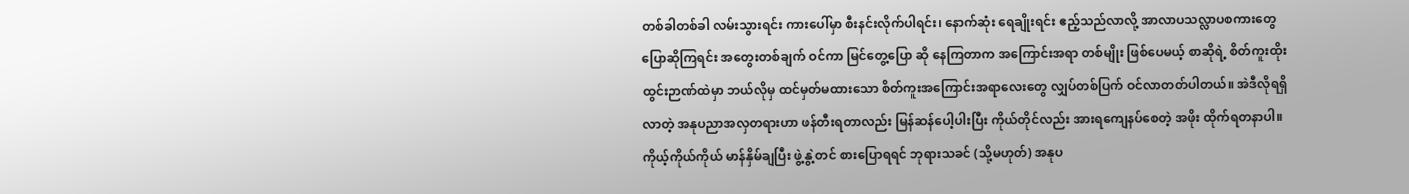တစ်ခါတစ်ခါ လမ်းသွားရင်း ကားပေါ်မှာ စီးနင်းလိုက်ပါရင်း၊ နောက်ဆုံး ရေချိုးရင်း ဧည့်သည်လာလို့ အာလာပသလ္လာပစကားတွေ ပြောဆိုကြရင်း အတွေးတစ်ချက် ဝင်ကာ မြင်တွေ့ပြော ဆို နေကြတာက အကြောင်းအရာ တစ်မျိုး ဖြစ်ပေမယ့် စာဆိုရဲ့ စိတ်ကူးထိုးထွင်းဉာဏ်ထဲမှာ ဘယ်လိုမှ ထင်မှတ်မထားသော စိတ်ကူးအကြောင်းအရာလေးတွေ လျှပ်တစ်ပြက် ဝင်လာတတ်ပါတယ်။ အဲဒီလိုရရှိလာတဲ့ အနုပညာအလှတရားဟာ ဖန်တီးရတာလည်း မြန်ဆန်ပေါ့ပါးပြီး ကိုယ်တိုင်လည်း အားရကျေနပ်စေတဲ့ အဖိုး ထိုက်ရတနာပါ။ ကိုယ့်ကိုယ်ကိုယ် မာန်နှိမ်ချပြီး ဖွဲ့နွဲ့တင် စားပြောရရင် ဘုရားသခင် (သို့မဟုတ်) အနုပ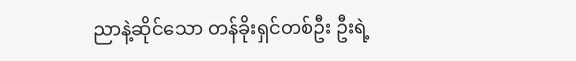ညာနဲ့ဆိုင်သော တန်ခိုးရှင်တစ်ဦး ဦးရဲ့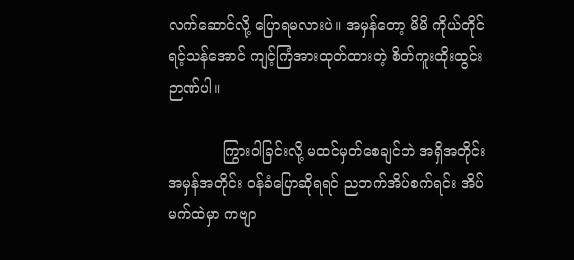လက်ဆောင်လို့ ပြောရမလားပဲ။ အမှန်တော့ မိမိ ကိုယ်တိုင် ရင့်သန်အောင် ကျင့်ကြံအားထုတ်ထားတဲ့ စိတ်ကူးထိုးထွင်းဉာဏ်ပါ။

            ကြွားဝါခြင်းလို့ မထင်မှတ်စေချင်ဘဲ အရှိအတိုင်းအမှန်အတိုင်း ဝန်ခံပြောဆိုရရင် ညဘက်အိပ်စက်ရင်း အိပ်မက်ထဲမှာ ကဗျာ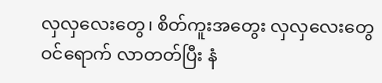လှလှလေးတွေ၊ စိတ်ကူးအတွေး လှလှလေးတွေ ဝင်ရောက် လာတတ်ပြီး နံ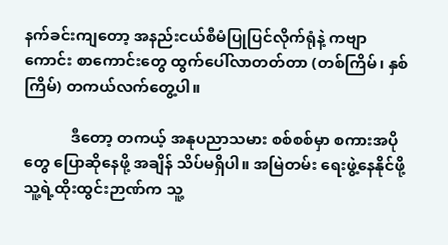နက်ခင်းကျတော့ အနည်းငယ်စီမံပြုပြင်လိုက်ရုံနဲ့ ကဗျာကောင်း စာကောင်းတွေ ထွက်ပေါ်လာတတ်တာ (တစ်ကြိမ်၊ နှစ်ကြိမ်) တကယ်လက်တွေ့ပါ။

            ဒီတော့ တကယ့် အနုပညာသမား စစ်စစ်မှာ စကားအပိုတွေ ပြောဆိုနေဖို့ အချိန် သိပ်မရှိပါ။ အမြဲတမ်း ရေးဖွဲ့နေနိုင်ဖို့ သူ့ရဲ့ထိုးထွင်းဉာဏ်က သူ့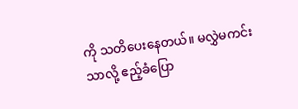ကို သတိပေးနေတယ်။ မလွှဲမကင်းသာလို့ ဧည့်ခံပြော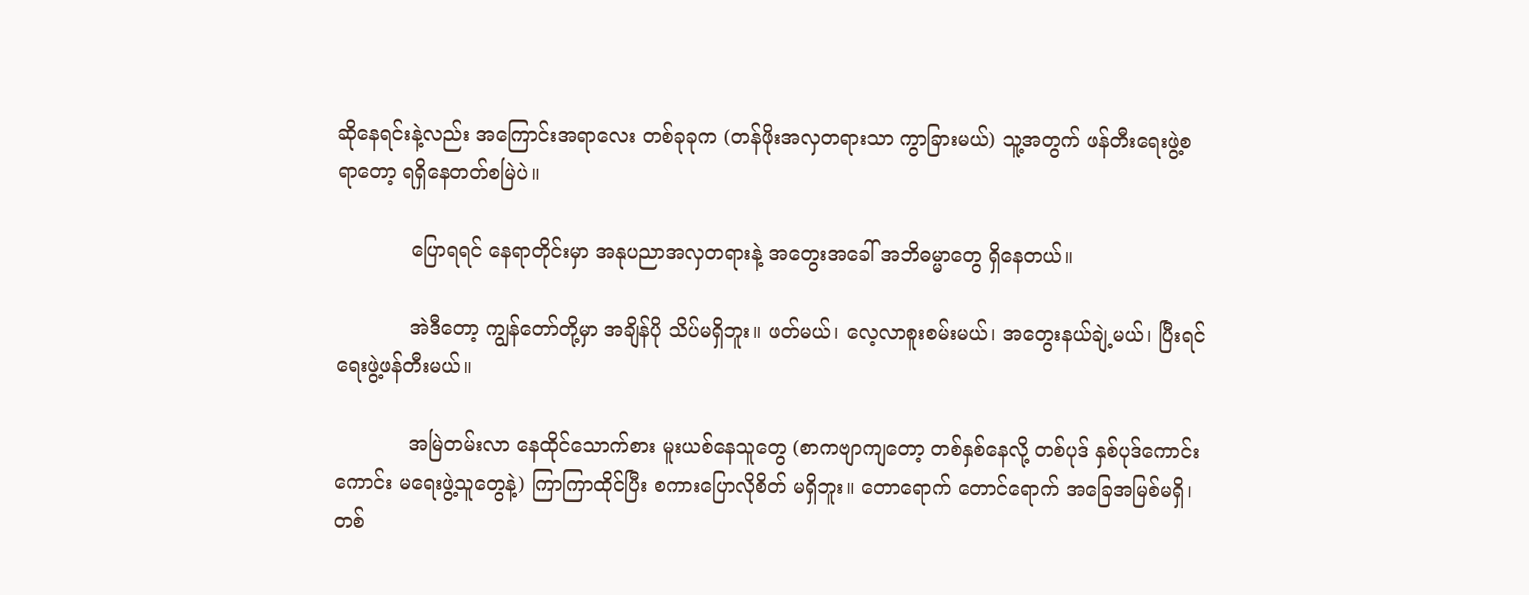ဆိုနေရင်းနဲ့လည်း အကြောင်းအရာလေး တစ်ခုခုက (တန်ဖိုးအလှတရားသာ ကွာခြားမယ်) သူ့အတွက် ဖန်တီးရေးဖွဲ့စရာတော့ ရရှိနေတတ်စမြဲပဲ။

            ပြောရရင် နေရာတိုင်းမှာ အနုပညာအလှတရားနဲ့ အတွေးအခေါ် အဘိဓမ္မာတွေ ရှိနေတယ်။

            အဲဒီတော့ ကျွန်တော်တို့မှာ အချိန်ပို သိပ်မရှိဘူး။ ဖတ်မယ်၊ လေ့လာစူးစမ်းမယ်၊ အတွေးနယ်ချဲ့မယ်၊ ပြီးရင် ရေးဖွဲ့ဖန်တီးမယ်။

            အမြဲတမ်းလာ နေထိုင်သောက်စား မူးယစ်နေသူတွေ (စာကဗျာကျတော့ တစ်နှစ်နေလို့ တစ်ပုဒ် နှစ်ပုဒ်ကောင်းကောင်း မရေးဖွဲ့သူတွေနဲ့) ကြာကြာထိုင်ပြီး စကားပြောလိုစိတ် မရှိဘူး။ တောရောက် တောင်ရောက် အခြေအမြစ်မရှိ၊ တစ်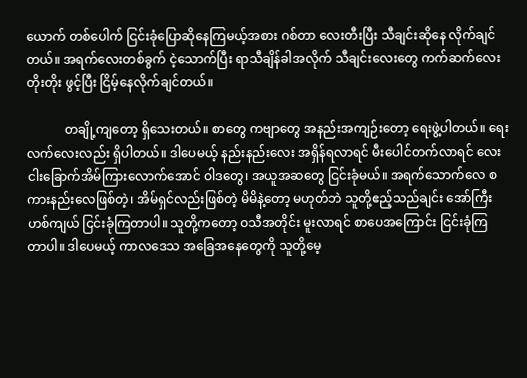ယောက် တစ်ပေါက် ငြင်းခုံပြောဆိုနေကြမယ့်အစား ဂစ်တာ လေးတီးပြီး သီချင်းဆိုနေ လိုက်ချင်တယ်။ အရက်လေးတစ်ခွက် ငဲ့သောက်ပြီး ရာသီချိန်ခါအလိုက် သီချင်းလေးတွေ ကက်ဆက်လေးတိုးတိုး ဖွင့်ပြီး ငြိမ့်နေလိုက်ချင်တယ်။

            တချို့ကျတော့ ရှိသေးတယ်။ စာတွေ ကဗျာတွေ အနည်းအကျဉ်းတော့ ရေးဖွဲ့ပါတယ်။ ရေးလက်လေးလည်း ရှိပါတယ်။ ဒါပေမယ့် နည်းနည်းလေး အရှိန်ရလာရင် မီးပေါင်တက်လာရင် လေးငါးခြောက်အိမ်ကြားလောက်အောင် ဝါဒတွေ၊ အယူအဆတွေ ငြင်းခုံမယ်။ အရက်သောက်လေ စကားနည်းလေဖြစ်တဲ့၊ အိမ်ရှင်လည်းဖြစ်တဲ့ မိမိနဲ့တော့ မဟုတ်ဘဲ သူတို့ဧည့်သည်ချင်း အော်ကြီးဟစ်ကျယ် ငြင်းခုံကြတာပါ။ သူတို့ကတော့ ဝသီအတိုင်း မူးလာရင် စာပေအကြောင်း ငြင်းခုံကြ တာပါ။ ဒါပေမယ့် ကာလဒေသ အခြေအနေတွေကို သူတို့မေ့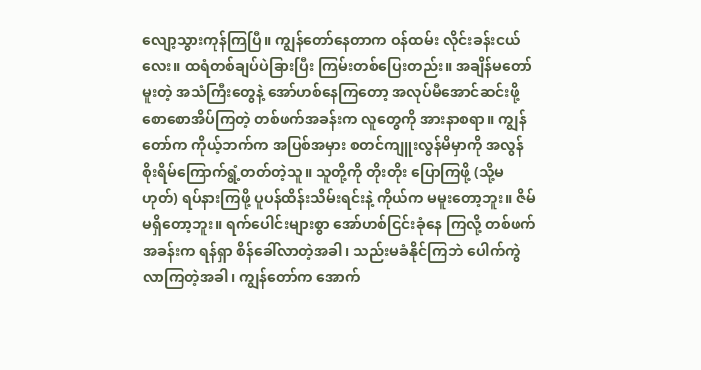လျော့သွားကုန်ကြပြီ။ ကျွန်တော်နေတာက ဝန်ထမ်း လိုင်းခန်းငယ်လေး။ ထရံတစ်ချပ်ပဲခြားပြီး ကြမ်းတစ်ပြေးတည်း။ အချိန်မတော် မူးတဲ့ အသံကြီးတွေနဲ့ အော်ဟစ်နေကြတော့ အလုပ်မီအောင်ဆင်းဖို့ စောစောအိပ်ကြတဲ့ တစ်ဖက်အခန်းက လူတွေကို အားနာစရာ။ ကျွန်တော်က ကိုယ့်ဘက်က အပြစ်အမှား စတင်ကျူးလွန်မိမှာကို အလွန်စိုးရိမ်ကြောက်ရွံ့တတ်တဲ့သူ။ သူတို့ကို တိုးတိုး ပြောကြဖို့ (သို့မဟုတ်) ရပ်နားကြဖို့ ပူပန်ထိန်းသိမ်းရင်းနဲ့ ကိုယ်က မမူးတော့ဘူး။ ဇိမ်မရှိတော့ဘူး။ ရက်ပေါင်းများစွာ အော်ဟစ်ငြင်းခုံနေ ကြလို့ တစ်ဖက်အခန်းက ရန်ရှာ စိန်ခေါ်လာတဲ့အခါ၊ သည်းမခံနိုင်ကြဘဲ ပေါက်ကွဲလာကြတဲ့အခါ၊ ကျွန်တော်က အောက်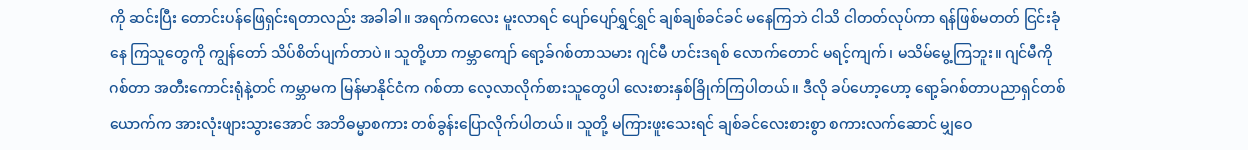ကို ဆင်းပြီး တောင်းပန်ဖြေရှင်းရတာလည်း အခါခါ။ အရက်ကလေး မူးလာရင် ပျော်ပျော်ရွှင်ရွှင် ချစ်ချစ်ခင်ခင် မနေကြဘဲ ငါသိ ငါတတ်လုပ်ကာ ရန်ဖြစ်မတတ် ငြင်းခုံနေ ကြသူတွေကို ကျွန်တော် သိပ်စိတ်ပျက်တာပဲ။ သူတို့ဟာ ကမ္ဘာကျော် ရော့ခ်ဂစ်တာသမား ဂျင်မီ ဟင်းဒရစ် လောက်တောင် မရင့်ကျက်၊ မသိမ်မွေ့ကြဘူး။ ဂျင်မီကို ဂစ်တာ အတီးကောင်းရုံနဲ့တင် ကမ္ဘာမက မြန်မာနိုင်ငံက ဂစ်တာ လေ့လာလိုက်စားသူတွေပါ လေးစားနှစ်ခြိုက်ကြပါတယ်။ ဒီလို ခပ်ဟော့ဟော့ ရော့ခ်ဂစ်တာပညာရှင်တစ်ယောက်က အားလုံးဖျားသွားအောင် အဘိဓမ္မာစကား တစ်ခွန်းပြောလိုက်ပါတယ်။ သူတို့ မကြားဖူးသေးရင် ချစ်ခင်လေးစားစွာ စကားလက်ဆောင် မျှဝေ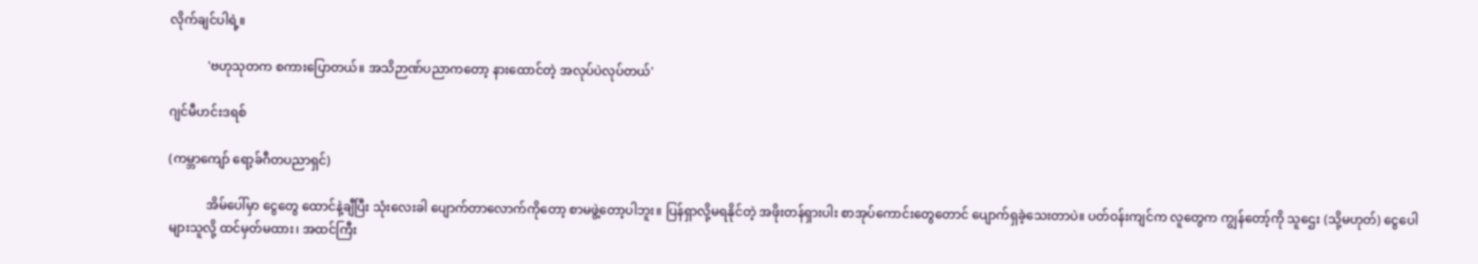လိုက်ချင်ပါရဲ့။

            'ဗဟုသုတက စကားပြောတယ်။ အသိဉာဏ်ပညာကတော့ နားထောင်တဲ့ အလုပ်ပဲလုပ်တယ်'

ဂျင်မီဟင်းဒရစ်

(ကမ္ဘာကျော် ရော့ခ်ဂီတပညာရှင်)

            အိမ်ပေါ်မှာ ငွေတွေ ထောင်နဲ့ချီပြီး သုံးလေးခါ ပျောက်တာလောက်ကိုတော့ စာမဖွဲ့တော့ပါဘူး။ ပြန်ရှာလို့မရနိုင်တဲ့ အဖိုးတန်ရှားပါး စာအုပ်ကောင်းတွေတောင် ပျောက်ရှခဲ့သေးတာပဲ။ ပတ်ဝန်းကျင်က လူတွေက ကျွန်တော့်ကို သူဌေး (သို့မဟုတ်) ငွေပေါများသူလို့ ထင်မှတ်မထား၊ အထင်ကြီး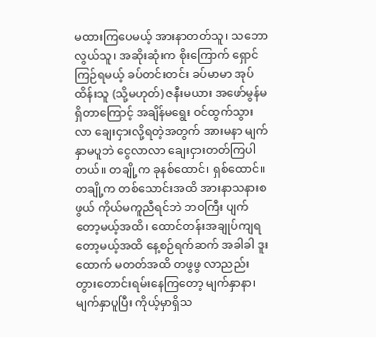မထားကြပေမယ့် အားနာတတ်သူ၊ သဘောလွယ်သူ၊ အဆိုးဆုံးက စိုးကြောက် ရှောင်ကြဉ်ရမယ့် ခပ်တင်းတင်း ခပ်မာမာ အုပ်ထိန်းသူ (သို့မဟုတ်) ဇနီးမယား အဖော်မွန်မရှိတာကြောင့် အချိန်မရွေး ဝင်ထွက်သွားလာ ချေးငှားလို့ရတဲ့အတွက် အားမနာ မျက်နှာမပူဘဲ ငွေလာလာ ချေးငှားတတ်ကြပါတယ်။ တချို့က ခုနစ်ထောင်၊ ရှစ်ထောင်။ တချို့က တစ်သောင်းအထိ အားနာသနားစဖွယ် ကိုယ်မကူညီရင်ဘဲ ဘဝကြီး ပျက်တော့မယ့်အထိ၊ ထောင်တန်းအချုပ်ကျရတော့မယ့်အထိ နေ့စဉ်ရက်ဆက် အခါခါ ဒူးထောက် မတတ်အထိ တဖွဖွ လာညည်းတွားတောင်းရမ်းနေကြတော့ မျက်နှာနာ၊ မျက်နှာပူပြီး ကိုယ့်မှာရှိသ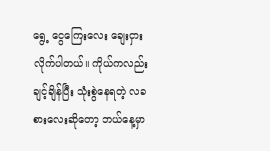ရွေ့ ငွေကြေးလေး ချေးငှားလိုက်ပါတယ်။ ကိုယ်ကလည်း ချင့်ချိန်ပြီး သုံးစွဲနေရတဲ့ လခစားလေးဆိုတော့ ဘယ်နေ့မှာ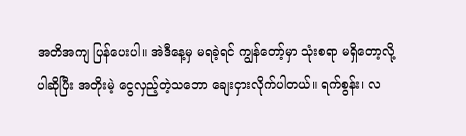အတိအကျ ပြန်ပေးပါ။ အဲဒီနေ့မှ မရခဲ့ရင် ကျွန်တော့်မှာ သုံးစရာ မရှိတော့လို့ပါဆိုပြီး အတိုးမဲ့ ငွေလှည့်တဲ့သဘော ချေးငှားလိုက်ပါတယ်။ ရက်စွန်း၊ လ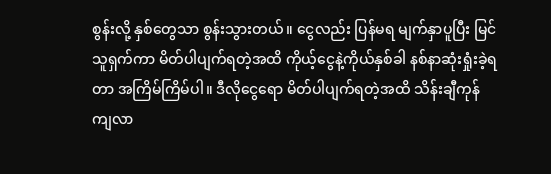စွန်းလို့ နှစ်တွေသာ စွန်းသွားတယ်။ ငွေလည်း ပြန်မရ မျက်နှာပူပြီး မြင်သူရှက်ကာ မိတ်ပါပျက်ရတဲ့အထိ ကိုယ့်ငွေနဲ့ကိုယ်နှစ်ခါ နစ်နာဆုံးရှုံးခဲ့ရတာ အကြိမ်ကြိမ်ပါ။ ဒီလိုငွေရော မိတ်ပါပျက်ရတဲ့အထိ သိန်းချီကုန်ကျလာ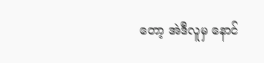တော့ အဲဒီလူမှ နောင်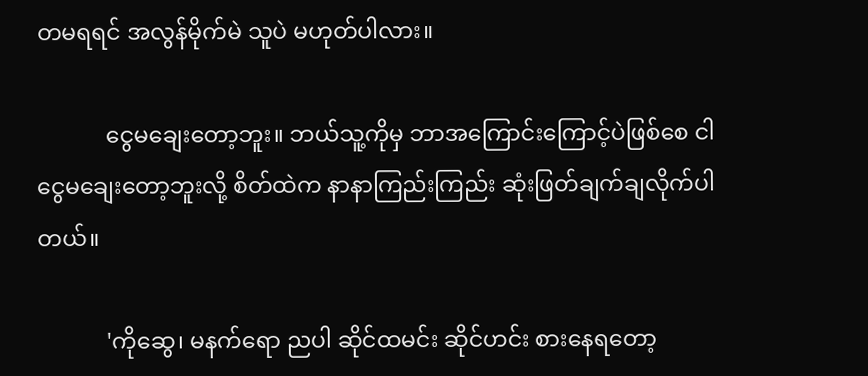တမရရင် အလွန်မိုက်မဲ သူပဲ မဟုတ်ပါလား။

            ငွေမချေးတော့ဘူး။ ဘယ်သူ့ကိုမှ ဘာအကြောင်းကြောင့်ပဲဖြစ်စေ ငါ ငွေမချေးတော့ဘူးလို့ စိတ်ထဲက နာနာကြည်းကြည်း ဆုံးဖြတ်ချက်ချလိုက်ပါတယ်။

            'ကိုဆွေ၊ မနက်ရော ညပါ ဆိုင်ထမင်း ဆိုင်ဟင်း စားနေရတော့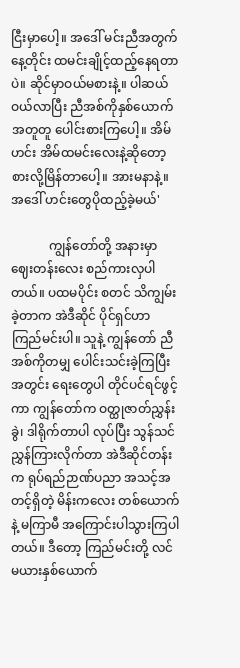ငြီးမှာပေါ့။ အဒေါ် မင်းညီအတွက် နေ့တိုင်း ထမင်းချိုင့်ထည့်နေရတာပဲ။ ဆိုင်မှာဝယ်မစားနဲ့။ ပါဆယ်ဝယ်လာပြီး ညီအစ်ကိုနှစ်ယောက် အတူတူ ပေါင်းစားကြပေါ့။ အိမ်ဟင်း အိမ်ထမင်းလေးနဲ့ဆိုတော့ စားလို့မြိန်တာပေါ့။ အားမနာနဲ့။ အဒေါ် ဟင်းတွေပိုထည့်ခဲ့မယ်'

            ကျွန်တော်တို့ အနားမှာ ဈေးတန်းလေး စည်ကားလှပါတယ်။ ပထမပိုင်း စတင် သိကျွမ်းခဲ့တာက အဲဒီဆိုင် ပိုင်ရှင်ဟာ ကြည်မင်းပါ။ သူနဲ့ ကျွန်တော် ညီအစ်ကိုတမျှ ပေါင်းသင်းခဲ့ကြပြီးအတွင်း ရေးတွေပါ တိုင်ပင်ရင်ဖွင့်ကာ ကျွန်တော်က ဝတ္ထုဇာတ်ညွှန်းခွဲ၊ ဒါရိုက်တာပါ လုပ်ပြီး သွန်သင်ညွှန်ကြားလိုက်တာ အဲဒီဆိုင်တန်းက ရုပ်ရည်ဉာဏ်ပညာ အသင့်အတင့်ရှိတဲ့ မိန်းကလေး တစ်ယောက်နဲ့ မကြာမီ အကြောင်းပါသွားကြပါတယ်။ ဒီတော့ ကြည်မင်းတို့ လင်မယားနှစ်ယောက်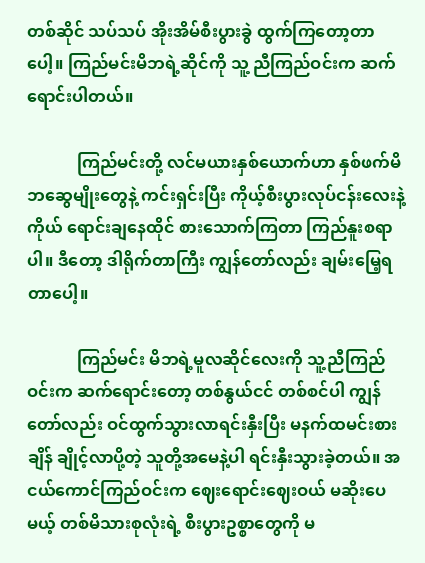တစ်ဆိုင် သပ်သပ် အိုးအိမ်စီးပွားခွဲ ထွက်ကြတော့တာပေါ့။ ကြည်မင်းမိဘရဲ့ဆိုင်ကို သူ့ ညီကြည်ဝင်းက ဆက်ရောင်းပါတယ်။

            ကြည်မင်းတို့ လင်မယားနှစ်ယောက်ဟာ နှစ်ဖက်မိဘဆွေမျိုးတွေနဲ့ ကင်းရှင်းပြီး ကိုယ့်စီးပွားလုပ်ငန်းလေးနဲ့ကိုယ် ရောင်းချနေထိုင် စားသောက်ကြတာ ကြည်နူးစရာပါ။ ဒီတော့ ဒါရိုက်တာကြီး ကျွန်တော်လည်း ချမ်းမြေ့ရတာပေါ့။

            ကြည်မင်း မိဘရဲ့မူလဆိုင်လေးကို သူ့ညီကြည်ဝင်းက ဆက်ရောင်းတော့ တစ်နွယ်ငင် တစ်စင်ပါ ကျွန်တော်လည်း ဝင်ထွက်သွားလာရင်းနှီးပြီး မနက်ထမင်းစားချိန် ချိုင့်လာပို့တဲ့ သူတို့အမေနဲ့ပါ ရင်းနှီးသွားခဲ့တယ်။ အငယ်ကောင်ကြည်ဝင်းက ဈေးရောင်းဈေးဝယ် မဆိုးပေမယ့် တစ်မိသားစုလုံးရဲ့ စီးပွားဥစ္စာတွေကို မ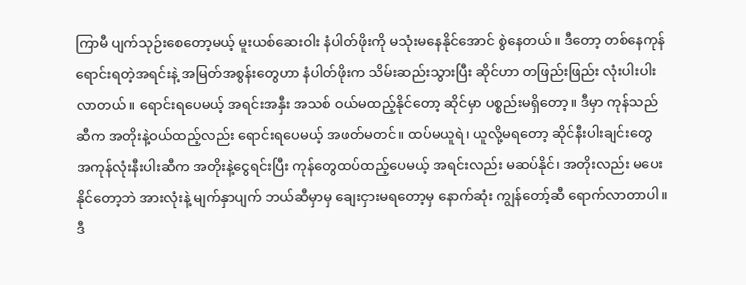ကြာမီ ပျက်သုဉ်းစေတော့မယ့် မူးယစ်ဆေးဝါး နံပါတ်ဖိုးကို မသုံးမနေနိုင်အောင် စွဲနေတယ်။ ဒီတော့ တစ်နေကုန် ရောင်းရတဲ့အရင်းနဲ့ အမြတ်အစွန်းတွေဟာ နံပါတ်ဖိုးက သိမ်းဆည်းသွားပြီး ဆိုင်ဟာ တဖြည်းဖြည်း လုံးပါးပါးလာတယ်။ ရောင်းရပေမယ့် အရင်းအနှီး အသစ် ဝယ်မထည့်နိုင်တော့ ဆိုင်မှာ ပစ္စည်းမရှိတော့။ ဒီမှာ ကုန်သည်ဆီက အတိုးနဲ့ဝယ်ထည့်လည်း ရောင်းရပေမယ့် အဖတ်မတင်။ ထပ်မယူရဲ၊ ယူလို့မရတော့ ဆိုင်နီးပါးချင်းတွေ အကုန်လုံးနီးပါးဆီက အတိုးနဲ့ငွေရင်းပြီး ကုန်တွေထပ်ထည့်ပေမယ့် အရင်းလည်း မဆပ်နိုင်၊ အတိုးလည်း မပေးနိုင်တော့ဘဲ အားလုံးနဲ့ မျက်နှာပျက် ဘယ်ဆီမှာမှ ချေးငှားမရတော့မှ နောက်ဆုံး ကျွန်တော့်ဆီ ရောက်လာတာပါ။ ဒီ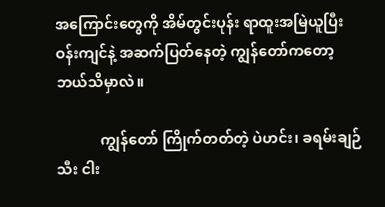အကြောင်းတွေကို အိမ်တွင်းပုန်း ရာထူးအမြဲယူပြီး ဝန်းကျင်နဲ့ အဆက်ပြတ်နေတဲ့ ကျွန်တော်ကတော့ ဘယ်သိမှာလဲ။

            ကျွန်တော် ကြိုက်တတ်တဲ့ ပဲဟင်း၊ ခရမ်းချဉ်သီး ငါး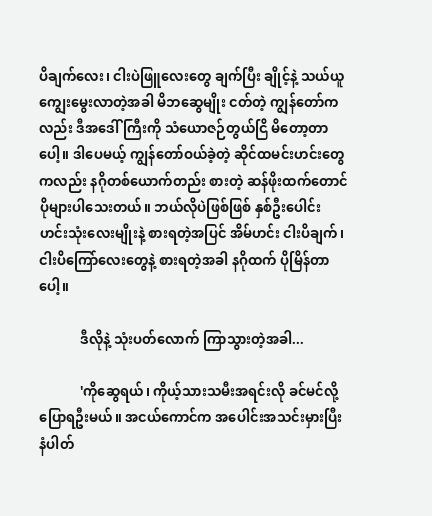ပိချက်လေး၊ ငါးပဲဖြူလေးတွေ ချက်ပြီး ချိုင့်နဲ့ သယ်ယူကျွေးမွေးလာတဲ့အခါ မိဘဆွေမျိုး ငတ်တဲ့ ကျွန်တော်ကလည်း ဒီအဒေါ်ကြီးကို သံယောဇဉ်တွယ်ငြိ မိတော့တာပေါ့။ ဒါပေမယ့် ကျွန်တော်ဝယ်ခဲ့တဲ့ ဆိုင်ထမင်းဟင်းတွေကလည်း နဂိုတစ်ယောက်တည်း စားတဲ့ ဆန်ဖိုးထက်တောင် ပိုများပါသေးတယ်။ ဘယ်လိုပဲဖြစ်ဖြစ် နှစ်ဦးပေါင်း ဟင်းသုံးလေးမျိုးနဲ့ စားရတဲ့အပြင် အိမ်ဟင်း ငါးပိချက်၊ ငါးပိကြော်လေးတွေနဲ့ စားရတဲ့အခါ နဂိုထက် ပိုမြိန်တာပေါ့။

            ဒီလိုနဲ့ သုံးပတ်လောက် ကြာသွားတဲ့အခါ...

            'ကိုဆွေရယ်၊ ကိုယ့်သားသမီးအရင်းလို ခင်မင်လို့ ပြောရဦးမယ်။ အငယ်ကောင်က အပေါင်းအသင်းမှားပြီး နံပါတ်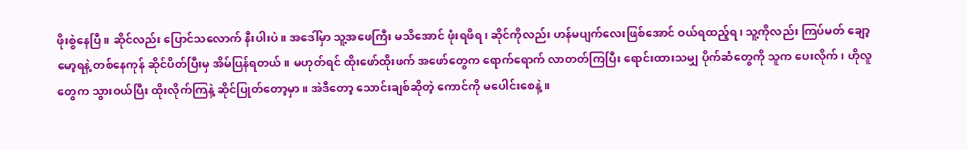ဖိုးစွဲနေပြီ။ ဆိုင်လည်း ပြောင်သလောက် နီးပါးပဲ။ အဒေါ်မှာ သူ့အဖေကြီး မသိအောင် ဖုံးရဖိရ၊ ဆိုင်ကိုလည်း ဟန်မပျက်လေးဖြစ်အောင် ဝယ်ရထည့်ရ၊ သူ့ကိုလည်း ကြပ်မတ် ချော့မော့ရနဲ့ တစ်နေကုန် ဆိုင်ပိတ်ပြီးမှ အိမ်ပြန်ရတယ်။ မဟုတ်ရင် ထိုးဖော်ထိုးဖက် အဖော်တွေက ရောက်ရောက် လာတတ်ကြပြီး ရောင်းထားသမျှ ပိုက်ဆံတွေကို သူက ပေးလိုက်၊ ဟိုလူတွေက သွားဝယ်ပြီး ထိုးလိုက်ကြနဲ့ ဆိုင်ပြုတ်တော့မှာ။ အဲဒီတော့ သောင်းချစ်ဆိုတဲ့ ကောင်ကို မပေါင်းစေနဲ့။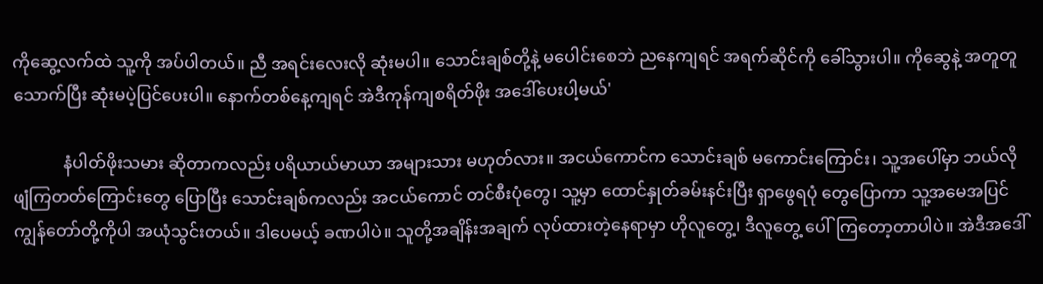ကိုဆွေ့လက်ထဲ သူ့ကို အပ်ပါတယ်။ ညီ အရင်းလေးလို ဆုံးမပါ။ သောင်းချစ်တို့နဲ့ မပေါင်းစေဘဲ ညနေကျရင် အရက်ဆိုင်ကို ခေါ်သွားပါ။ ကိုဆွေနဲ့ အတူတူသောက်ပြီး ဆုံးမပဲ့ပြင်ပေးပါ။ နောက်တစ်နေ့ကျရင် အဲဒီကုန်ကျစရိတ်ဖိုး အဒေါ်ပေးပါ့မယ်'

            နံပါတ်ဖိုးသမား ဆိုတာကလည်း ပရိယာယ်မာယာ အများသား မဟုတ်လား။ အငယ်ကောင်က သောင်းချစ် မကောင်းကြောင်း၊ သူ့အပေါ်မှာ ဘယ်လိုဖျံကြတတ်ကြောင်းတွေ ပြောပြီး သောင်းချစ်ကလည်း အငယ်ကောင် တင်စီးပုံတွေ၊ သူ့မှာ ထောင်နှုတ်ခမ်းနင်းပြီး ရှာဖွေရပုံ တွေပြောကာ သူ့အမေအပြင် ကျွန်တော်တို့ကိုပါ အယုံသွင်းတယ်။ ဒါပေမယ့် ခဏပါပဲ။ သူတို့အချိန်းအချက် လုပ်ထားတဲ့နေရာမှာ ဟိုလူတွေ့၊ ဒီလူတွေ့ ပေါ်ကြတော့တာပါပဲ။ အဲဒီအဒေါ်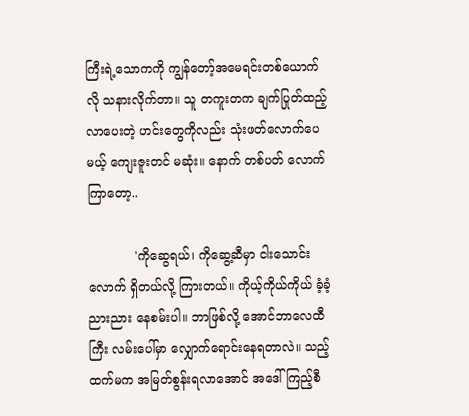ကြီးရဲ့သောကကို ကျွန်တော့်အမေရင်းတစ်ယောက်လို သနားလိုက်တာ။ သူ တကူးတက ချက်ပြုတ်ထည့်လာပေးတဲ့ ဟင်းတွေကိုလည်း သုံးဖတ်လောက်ပေမယ့် ကျေးဇူးတင် မဆုံး။ နောက် တစ်ပတ် လောက်ကြာတော့..

            'ကိုဆွေရယ်၊ ကိုဆွေ့ဆီမှာ ငါးသောင်းလောက် ရှိတယ်လို့ ကြားတယ်။ ကိုယ့်ကိုယ်ကိုယ် ခံ့ခံ့ညားညား နေစမ်းပါ။ ဘာဖြစ်လို့ အောင်ဘာလေထီကြီး လမ်းပေါ်မှာ လျှောက်ရောင်းနေရတာလဲ။ သည့်ထက်မက အမြတ်စွန်းရလာအောင် အဒေါ် ကြည့်စီ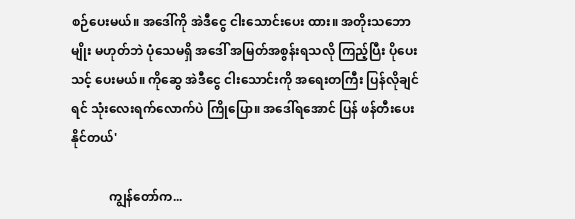စဉ်ပေးမယ်။ အဒေါ်ကို အဲဒီငွေ ငါးသောင်းပေး ထား။ အတိုးသဘောမျိုး မဟုတ်ဘဲ ပုံသေမရှိ အဒေါ် အမြတ်အစွန်းရသလို ကြည့်ပြီး ပိုပေးသင့် ပေးမယ်။ ကိုဆွေ အဲဒီငွေ ငါးသောင်းကို အရေးတကြီး ပြန်လိုချင်ရင် သုံးလေးရက်လောက်ပဲ ကြိုပြော။ အဒေါ်ရအောင် ပြန် ဖန်တီးပေးနိုင်တယ်'

            ကျွန်တော်က...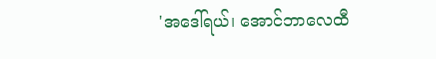'အဒေါ်ရယ်၊ အောင်ဘာလေထီ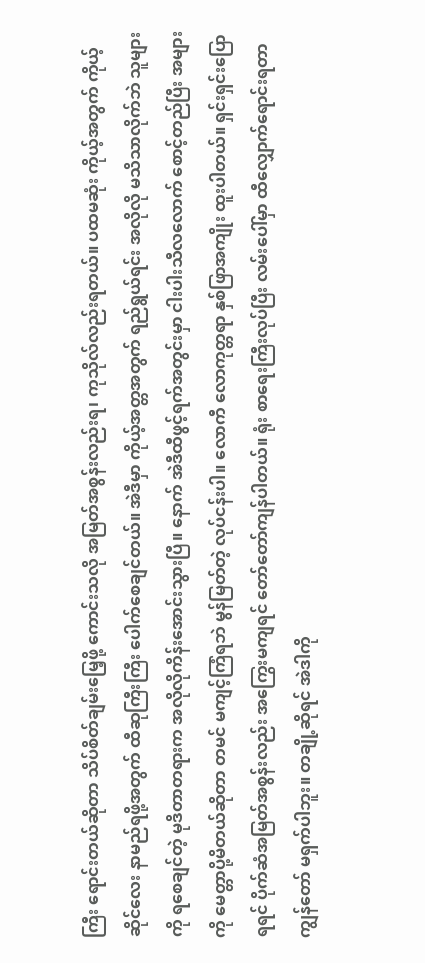ကြီး ရောင်းတယ်ဆိုတာ သိပ်စိတ်ချမ်းမြေ့ဖို့ ကောင်းသလို အမြတ်အစွန်းလည်းရ၊ ကုသိုလ်လည်းရတယ်။ ပထမဆုံး ကိုယ့်အတွက် ကိုယ့်ဆိုင်လေး နာမည်ရဖို့အတွက် ထီဆုကြီးကြီး ပေါက်စေချင်တယ်။ အဲဒီမှာ ကိုယ့်အတ္တအတွက် ရည်ရွယ်ရင်း အလိုလို မသိသာလိုက်ဘဲ သူများကို ရစေချင်တဲ့ မုဒိတာတရားက အလိုလိုကိန်းအောင်းသွားပြီ။ နောက် အဲဒီထီဖွင့်ရက်အတွင်းမှာ ငါးပါးသီလလောက် စောင့်တည်ပြီး အများကို မေတ္တာပို့မိတယ်ဆိုတာ တမင် မကျင့်ကြံရဘဲ မွန်မြတ်တဲ့ လုပ်ငန်းပါ။ လောကီ လောကုတ္တရာ နှစ်ဖြာအကျိုး ထူးပါတယ်။ ရှင်းရှင်းပြောရရင် ပိုက်ဆံအမြတ်အစွန်းလည်း အကြွေးမကျရင် တော်တော်ကျန်ပါတယ်။ ရုံး စာရေးကြီးလုပ်ပြီး လမ်းပေါ်မှာ ထီလျှောက်ရောင်းရတာ ကျွန်တော် မရှက်ပါဘူး။ တချို့ဆိုရင် အဲဒါကို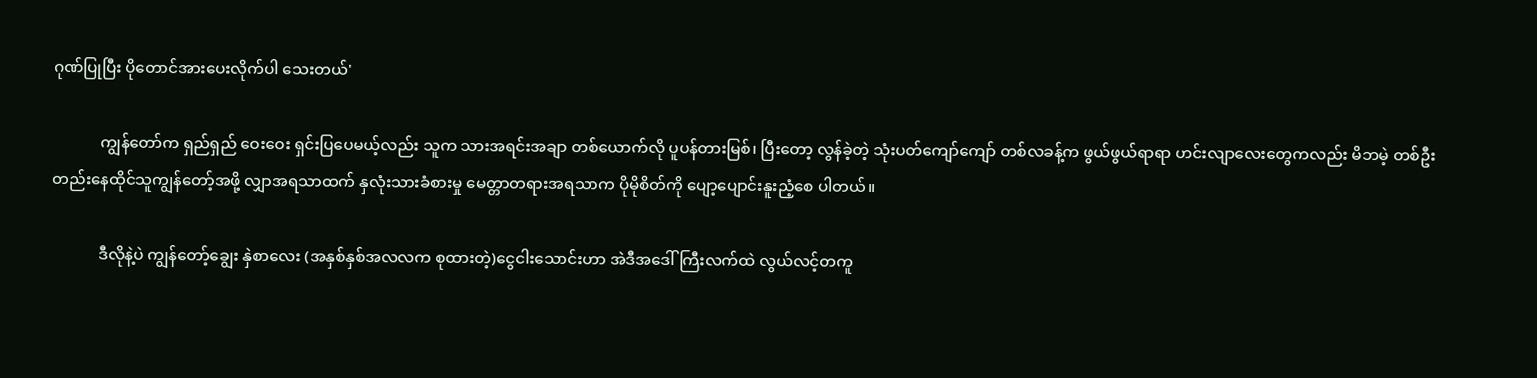ဂုဏ်ပြုပြီး ပိုတောင်အားပေးလိုက်ပါ သေးတယ်'

            ကျွန်တော်က ရှည်ရှည် ဝေးဝေး ရှင်းပြပေမယ့်လည်း သူက သားအရင်းအချာ တစ်ယောက်လို ပူပန်တားမြစ်၊ ပြီးတော့ လွန်ခဲ့တဲ့ သုံးပတ်ကျော်ကျော် တစ်လခန့်က ဖွယ်ဖွယ်ရာရာ ဟင်းလျာလေးတွေကလည်း မိဘမဲ့ တစ်ဦးတည်းနေထိုင်သူကျွန်တော့်အဖို့ လျှာအရသာထက် နှလုံးသားခံစားမှု မေတ္တာတရားအရသာက ပိုမိုစိတ်ကို ပျော့ပျောင်းနူးညံ့စေ ပါတယ်။

            ဒီလိုနဲ့ပဲ ကျွန်တော့်ချွေး နှဲစာလေး (အနှစ်နှစ်အလလက စုထားတဲ့)ငွေငါးသောင်းဟာ အဲဒီအဒေါ်ကြီးလက်ထဲ လွယ်လင့်တကူ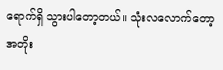ရောက်ရှိ သွားပါတော့တယ်။ သုံးလလောက်တော့ အတိုး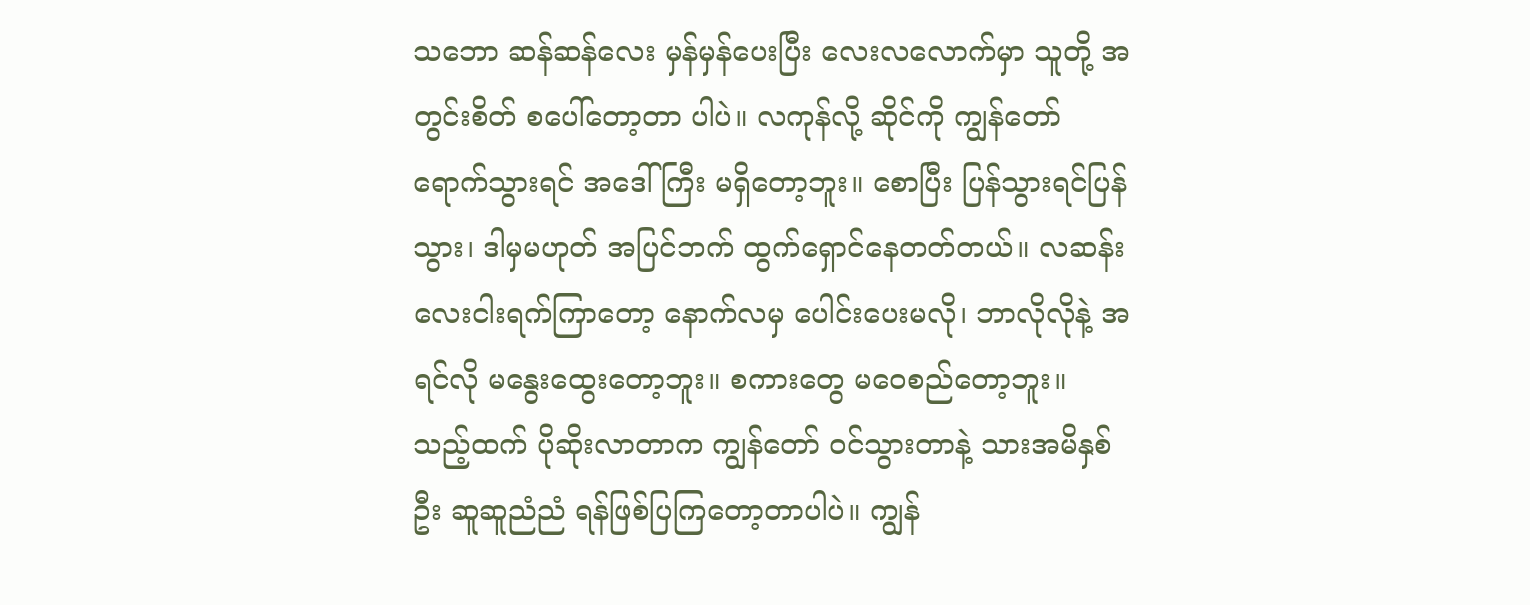သဘော ဆန်ဆန်လေး မှန်မှန်ပေးပြီး လေးလလောက်မှာ သူတို့ အတွင်းစိတ် စပေါ်တော့တာ ပါပဲ။ လကုန်လို့ ဆိုင်ကို ကျွန်တော် ရောက်သွားရင် အဒေါ်ကြီး မရှိတော့ဘူး။ စောပြီး ပြန်သွားရင်ပြန်သွား၊ ဒါမှမဟုတ် အပြင်ဘက် ထွက်ရှောင်နေတတ်တယ်။ လဆန်းလေးငါးရက်ကြာတော့ နောက်လမှ ပေါင်းပေးမလို၊ ဘာလိုလိုနဲ့ အရင်လို မနွေးထွေးတော့ဘူး။ စကားတွေ မဝေစည်တော့ဘူး။ သည့်ထက် ပိုဆိုးလာတာက ကျွန်တော် ဝင်သွားတာနဲ့ သားအမိနှစ်ဦး ဆူဆူညံညံ ရန်ဖြစ်ပြကြတော့တာပါပဲ။ ကျွန်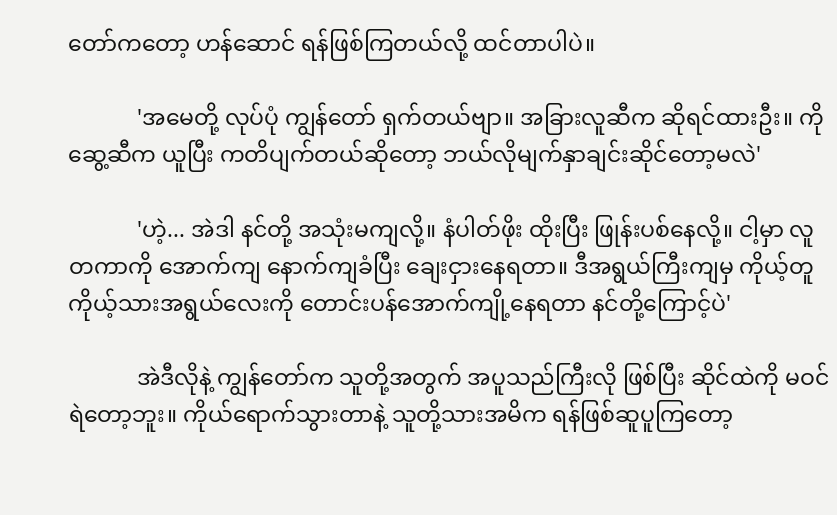တော်ကတော့ ဟန်ဆောင် ရန်ဖြစ်ကြတယ်လို့ ထင်တာပါပဲ။

            'အမေတို့ လုပ်ပုံ ကျွန်တော် ရှက်တယ်ဗျာ။ အခြားလူဆီက ဆိုရင်ထားဦး။ ကိုဆွေ့ဆီက ယူပြီး ကတိပျက်တယ်ဆိုတော့ ဘယ်လိုမျက်နှာချင်းဆိုင်တော့မလဲ'

            'ဟဲ့... အဲဒါ နင်တို့ အသုံးမကျလို့။ နံပါတ်ဖိုး ထိုးပြီး ဖြုန်းပစ်နေလို့။ ငါ့မှာ လူတကာကို အောက်ကျ နောက်ကျခံပြီး ချေးငှားနေရတာ။ ဒီအရွယ်ကြီးကျမှ ကိုယ့်တူ ကိုယ့်သားအရွယ်လေးကို တောင်းပန်အောက်ကျို့နေရတာ နင်တို့ကြောင့်ပဲ'

            အဲဒီလိုနဲ့ ကျွန်တော်က သူတို့အတွက် အပူသည်ကြီးလို ဖြစ်ပြီး ဆိုင်ထဲကို မဝင်ရဲတော့ဘူး။ ကိုယ်ရောက်သွားတာနဲ့ သူတို့သားအမိက ရန်ဖြစ်ဆူပူကြတော့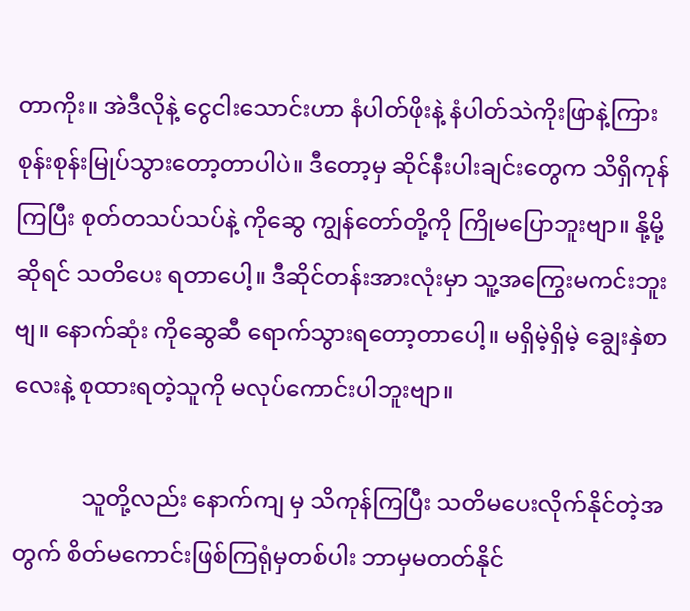တာကိုး။ အဲဒီလိုနဲ့ ငွေငါးသောင်းဟာ နံပါတ်ဖိုးနဲ့ နံပါတ်သဲကိုးဖြာနဲ့ကြား စုန်းစုန်းမြုပ်သွားတော့တာပါပဲ။ ဒီတော့မှ ဆိုင်နီးပါးချင်းတွေက သိရှိကုန်ကြပြီး စုတ်တသပ်သပ်နဲ့ ကိုဆွေ ကျွန်တော်တို့ကို ကြိုမပြောဘူးဗျာ။ နို့မို့ဆိုရင် သတိပေး ရတာပေါ့။ ဒီဆိုင်တန်းအားလုံးမှာ သူ့အကြွေးမကင်းဘူးဗျ။ နောက်ဆုံး ကိုဆွေဆီ ရောက်သွားရတော့တာပေါ့။ မရှိမဲ့ရှိမဲ့ ချွေးနှဲစာလေးနဲ့ စုထားရတဲ့သူကို မလုပ်ကောင်းပါဘူးဗျာ။

            သူတို့လည်း နောက်ကျ မှ သိကုန်ကြပြီး သတိမပေးလိုက်နိုင်တဲ့အတွက် စိတ်မကောင်းဖြစ်ကြရုံမှတစ်ပါး ဘာမှမတတ်နိုင်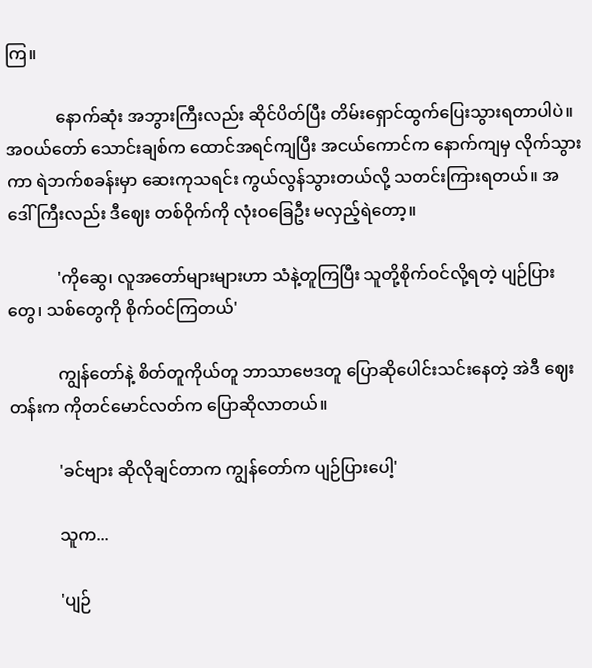ကြ။

            နောက်ဆုံး အဘွားကြီးလည်း ဆိုင်ပိတ်ပြီး တိမ်းရှောင်ထွက်ပြေးသွားရတာပါပဲ။ အဝယ်တော် သောင်းချစ်က ထောင်အရင်ကျပြီး အငယ်ကောင်က နောက်ကျမှ လိုက်သွားကာ ရဲဘက်စခန်းမှာ ဆေးကုသရင်း ကွယ်လွန်သွားတယ်လို့ သတင်းကြားရတယ်။ အဒေါ်ကြီးလည်း ဒီဈေး တစ်ဝိုက်ကို လုံးဝခြေဦး မလှည့်ရဲတော့။

            'ကိုဆွေ၊ လူအတော်များများဟာ သံနဲ့တူကြပြီး သူတို့စိုက်ဝင်လို့ရတဲ့ ပျဉ်ပြားတွေ၊ သစ်တွေကို စိုက်ဝင်ကြတယ်'

            ကျွန်တော်နဲ့ စိတ်တူကိုယ်တူ ဘာသာဗေဒတူ ပြောဆိုပေါင်းသင်းနေတဲ့ အဲဒီ ဈေးတန်းက ကိုတင်မောင်လတ်က ပြောဆိုလာတယ်။

            'ခင်ဗျား ဆိုလိုချင်တာက ကျွန်တော်က ပျဉ်ပြားပေါ့'

            သူက...

            'ပျဉ်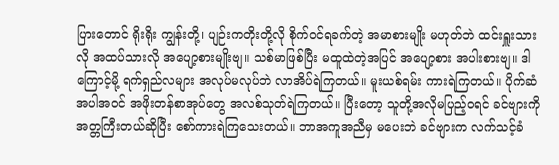ပြားတောင် ရိုးရိုး ကျွန်းတို့၊ ပျဉ်းကတိုးတို့လို စိုက်ဝင်ရခက်တဲ့ အမာစားမျိုး မဟုတ်ဘဲ ထင်းရှူးသားလို အထပ်သားလို အပျော့စားမျိုးဗျ။ သစ်မာဖြစ်ပြီး မထူထဲတဲ့အပြင် အပျော့စား အပါးစားဗျ။ ဒါကြောင့်မို့ ရက်ရှည်လများ အလုပ်မလုပ်ဘဲ လာအိပ်ရဲကြတယ်။ မူးယစ်ရမ်း ကားရဲကြတယ်။ ပိုက်ဆံအပါအဝင် အဖိုးတန်စာအုပ်တွေ အလစ်သုတ်ရဲကြတယ်။ ပြီးတော့ သူတို့အလိုမပြည့်ဝရင် ခင်ဗျားကို အတ္တကြီးတယ်ဆိုပြီး စော်ကားရဲကြသေးတယ်။ ဘာအကူအညီမှ မပေးဘဲ ခင်ဗျားက လက်သင့်ခံ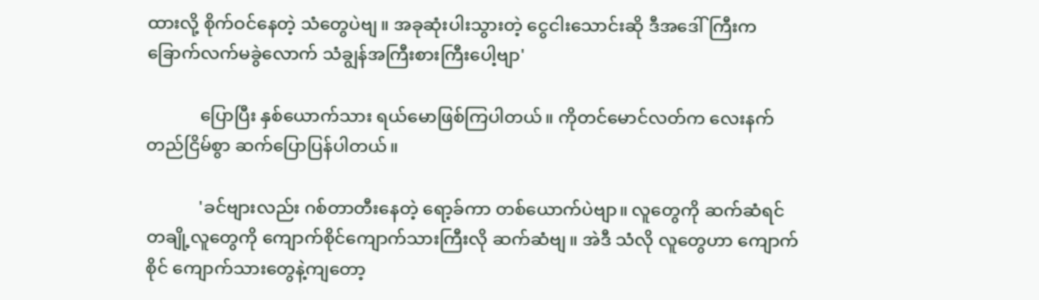ထားလို့ စိုက်ဝင်နေတဲ့ သံတွေပဲဗျ။ အခုဆုံးပါးသွားတဲ့ ငွေငါးသောင်းဆို ဒီအဒေါ်ကြီးက ခြောက်လက်မခွဲလောက် သံချွန်အကြီးစားကြီးပေါ့ဗျာ'

            ပြောပြီး နှစ်ယောက်သား ရယ်မောဖြစ်ကြပါတယ်။ ကိုတင်မောင်လတ်က လေးနက်တည်ငြိမ်စွာ ဆက်ပြောပြန်ပါတယ်။

            'ခင်ဗျားလည်း ဂစ်တာတီးနေတဲ့ ရော့ခ်ကာ တစ်ယောက်ပဲဗျာ။ လူတွေကို ဆက်ဆံရင် တချို့လူတွေကို ကျောက်စိုင်ကျောက်သားကြီးလို ဆက်ဆံဗျ။ အဲဒီ သံလို လူတွေဟာ ကျောက်စိုင် ကျောက်သားတွေနဲ့ကျတော့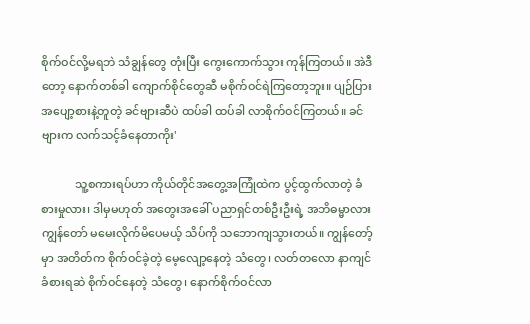စိုက်ဝင်လို့မရဘဲ သံချွန်တွေ တုံးပြီး ကွေးကောက်သွား ကုန်ကြတယ်။ အဲဒီတော့ နောက်တစ်ခါ ကျောက်စိုင်တွေဆီ မစိုက်ဝင်ရဲကြတော့ဘူး။ ပျဉ်ပြား အပျော့စားနဲ့တူတဲ့ ခင်ဗျားဆီပဲ ထပ်ခါ ထပ်ခါ လာစိုက်ဝင်ကြတယ်။ ခင်ဗျားက လက်သင့်ခံနေတာကိုး'

            သူ့စကားရပ်ဟာ ကိုယ်တိုင်အတွေ့အကြုံထဲက ပွင့်ထွက်လာတဲ့ ခံစားမှုလား၊ ဒါမှမဟုတ် အတွေးအခေါ် ပညာရှင်တစ်ဦးဦးရဲ့ အဘိဓမ္မာလား ကျွန်တော် မမေးလိုက်မိပေမယ့် သိပ်ကို သဘောကျသွားတယ်။ ကျွန်တော့်မှာ အတိတ်က စိုက်ဝင်ခဲ့တဲ့ မေ့လျော့နေတဲ့ သံတွေ၊ လတ်တလော နာကျင် ခံစားရဆဲ စိုက်ဝင်နေတဲ့ သံတွေ၊ နောက်စိုက်ဝင်လာ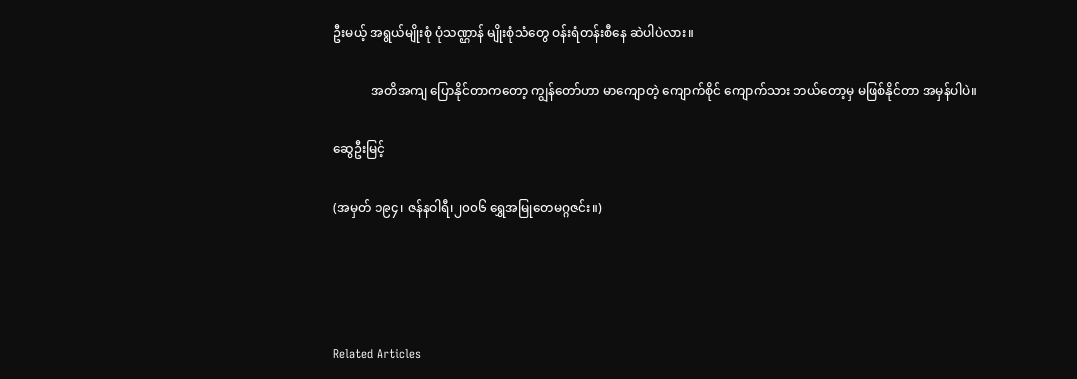ဦးမယ့် အရွယ်မျိုးစုံ ပုံသဏ္ဌာန် မျိုးစုံသံတွေ ဝန်းရံတန်းစီနေ ဆဲပါပဲလား။

            အတိအကျ ပြောနိုင်တာကတော့ ကျွန်တော်ဟာ မာကျောတဲ့ ကျောက်စိုင် ကျောက်သား ဘယ်တော့မှ မဖြစ်နိုင်တာ အမှန်ပါပဲ။

ဆွေဦးမြင့်

(အမှတ် ၁၉၄၊ ဇန်နဝါရီ၊၂၀၀၆ ရွှေအမြုတေမဂ္ဂဇင်း။)




Related Articles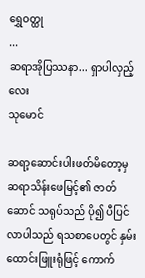ရွှေဝတ္ထု
...
ဆရာအိုပြဿနာ... ရှာပါလှည့်လေး
သုမောင်

ဆရာ့ဆောင်းပါးဖတ်မိတော့မှ ဆရာသိန်းဖေမြင့်၏ ဇာတ်ဆောင် သရုပ်သည် ပို၍ ပီပြင်လာပါသည် ရသစာပေတွင် နှမ်းထောင်းဖြူးရုံဖြင့် ကောက်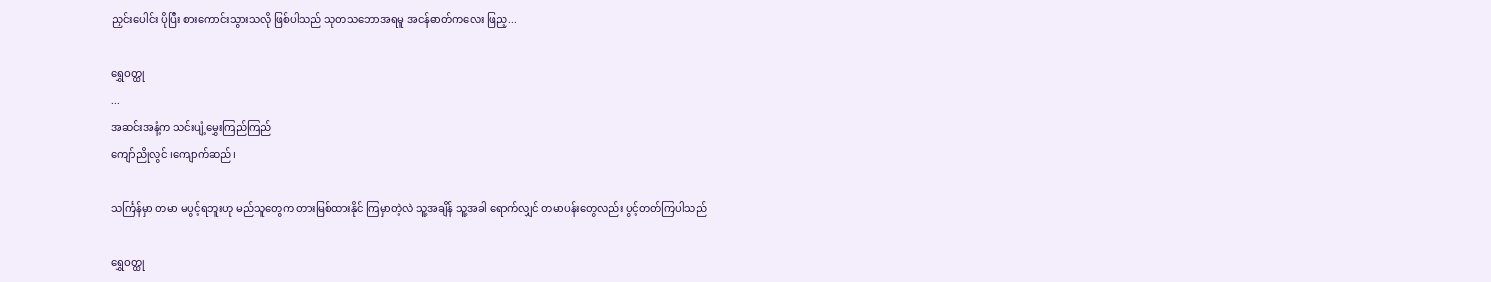ညှင်းပေါင်း ပိုပြီး စားကောင်းသွားသလို ဖြစ်ပါသည် သုတသဘောအရမူ အငန်ဓာတ်ကလေး ဖြည့...

ရွှေဝတ္ထု
...
အဆင်းအနံ့က သင်းပျံ့မွှေးကြည်ကြည်
ကျော်ညိုလွင် ၊ကျောက်ဆည်၊

သင်္ကြန်မှာ တမာ မပွင့်ရဘူးဟု မည်သူတွေက တားမြစ်ထားနိုင် ကြမှာတဲ့လဲ သူ့အချိန် သူ့အခါ ရောက်လျှင် တမာပန်းတွေလည်း ပွင့်တတ်ကြပါသည်

ရွှေဝတ္ထု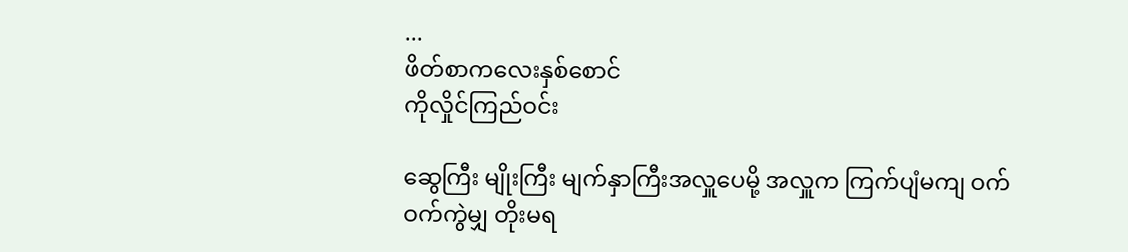...
ဖိတ်စာကလေးနှစ်စောင်
ကိုလှိုင်ကြည်ဝင်း

ဆွေကြီး မျိုးကြီး မျက်နှာကြီးအလှူပေမို့ အလှူက ကြက်ပျံမကျ ဝက်ဝက်ကွဲမျှ တိုးမရ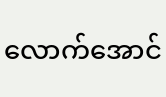လောက်အောင်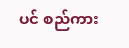ပင် စည်ကား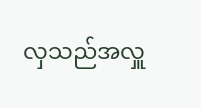လှသည်အလှူ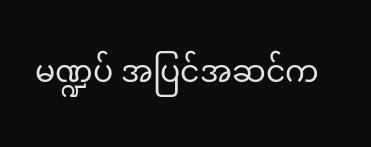မဏ္ဍပ် အပြင်အဆင်က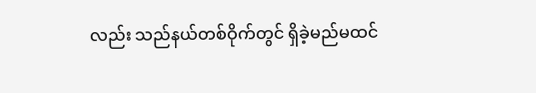လည်း သည်နယ်တစ်ဝိုက်တွင် ရှိခဲ့မည်မထင်